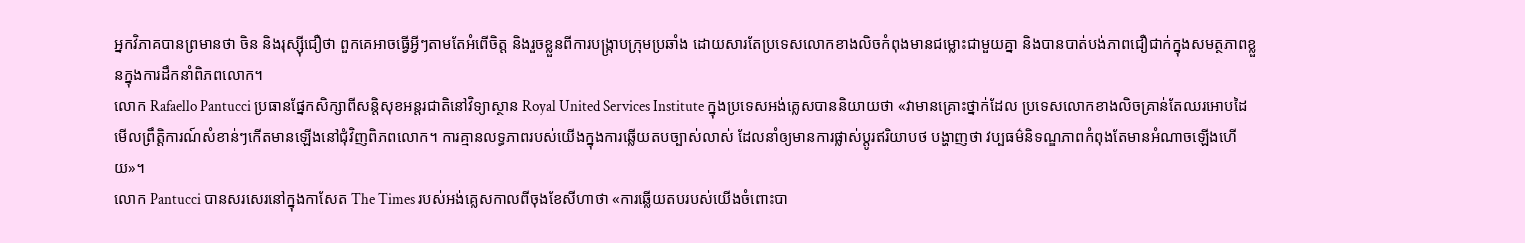អ្នកវិភាគបានព្រមានថា ចិន និងរុស្ស៊ីជឿថា ពួកគេអាចធ្វើអ្វីៗតាមតែអំពើចិត្ត និងរួចខ្លួនពីការបង្ក្រាបក្រុមប្រឆាំង ដោយសារតែប្រទេសលោកខាងលិចកំពុងមានជម្លោះជាមួយគ្នា និងបានបាត់បង់ភាពជឿជាក់ក្នុងសមត្ថភាពខ្លួនក្នុងការដឹកនាំពិភពលោក។
លោក Rafaello Pantucci ប្រធានផ្នែកសិក្សាពីសន្តិសុខអន្តរជាតិនៅវិទ្យាស្ថាន Royal United Services Institute ក្នុងប្រទេសអង់គ្លេសបាននិយាយថា «វាមានគ្រោះថ្នាក់ដែល ប្រទេសលោកខាងលិចគ្រាន់តែឈរអោបដៃមើលព្រឹត្តិការណ៍សំខាន់ៗកើតមានឡើងនៅជុំវិញពិភពលោក។ ការគ្មានលទ្ធភាពរបស់យើងក្នុងការឆ្លើយតបច្បាស់លាស់ ដែលនាំឲ្យមានការផ្លាស់ប្តូរឥរិយាបថ បង្ហាញថា វប្បធម៌និទណ្ឌភាពកំពុងតែមានអំណាចឡើងហើយ»។
លោក Pantucci បានសរសេរនៅក្នុងកាសែត The Times របស់អង់គ្លេសកាលពីចុងខែសីហាថា «ការឆ្លើយតបរបស់យើងចំពោះបា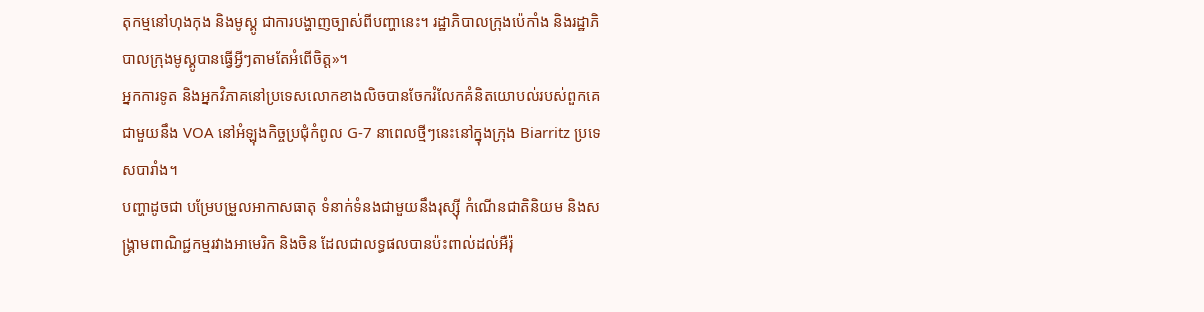តុកម្មនៅហុងកុង និងមូស្គូ ជាការបង្ហាញច្បាស់ពីបញ្ហានេះ។ រដ្ឋាភិបាលក្រុងប៉េកាំង និងរដ្ឋាភិបាលក្រុងមូស្គូបានធ្វើអ្វីៗតាមតែអំពើចិត្ត»។
អ្នកការទូត និងអ្នកវិភាគនៅប្រទេសលោកខាងលិចបានចែករំលែកគំនិតយោបល់របស់ពួកគេជាមួយនឹង VOA នៅអំឡុងកិច្ចប្រជុំកំពូល G-7 នាពេលថ្មីៗនេះនៅក្នុងក្រុង Biarritz ប្រទេសបារាំង។
បញ្ហាដូចជា បម្រែបម្រួលអាកាសធាតុ ទំនាក់ទំនងជាមួយនឹងរុស្ស៊ី កំណើនជាតិនិយម និងសង្គ្រាមពាណិជ្ជកម្មរវាងអាមេរិក និងចិន ដែលជាលទ្ធផលបានប៉ះពាល់ដល់អឺរ៉ុ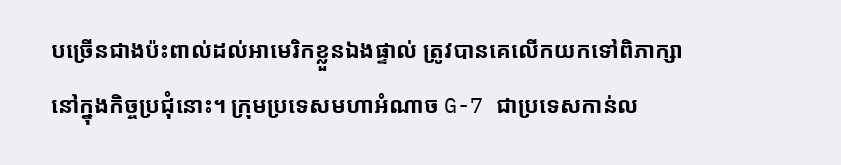បច្រើនជាងប៉ះពាល់ដល់អាមេរិកខ្លួនឯងផ្ទាល់ ត្រូវបានគេលើកយកទៅពិភាក្សានៅក្នុងកិច្ចប្រជុំនោះ។ ក្រុមប្រទេសមហាអំណាច G-7 ជាប្រទេសកាន់ល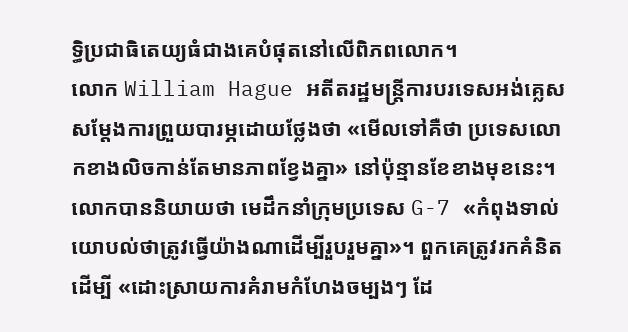ទ្ធិប្រជាធិតេយ្យធំជាងគេបំផុតនៅលើពិភពលោក។
លោក William Hague អតីតរដ្ឋមន្ត្រីការបរទេសអង់គ្លេសសម្តែងការព្រួយបារម្ភដោយថ្លែងថា «មើលទៅគឺថា ប្រទេសលោកខាងលិចកាន់តែមានភាពខ្វែងគ្នា» នៅប៉ុន្មានខែខាងមុខនេះ។
លោកបាននិយាយថា មេដឹកនាំក្រុមប្រទេស G-7 «កំពុងទាល់យោបល់ថាត្រូវធ្វើយ៉ាងណាដើម្បីរួបរួមគ្នា»។ ពួកគេត្រូវរកគំនិតដើម្បី «ដោះស្រាយការគំរាមកំហែងចម្បងៗ ដែ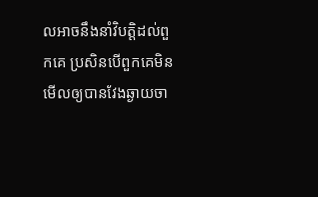លអាចនឹងនាំវិបត្តិដល់ពួកគេ ប្រសិនបើពួកគេមិនមើលឲ្យបានវែងឆ្ងាយចា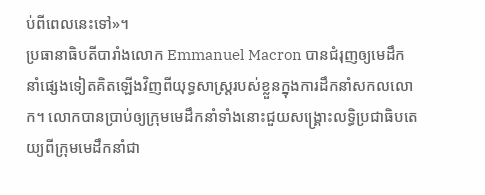ប់ពីពេលនេះទៅ»។
ប្រធានាធិបតីបារាំងលោក Emmanuel Macron បានជំរុញឲ្យមេដឹកនាំផ្សេងទៀតគិតឡើងវិញពីយុទ្ធសាស្ត្ររបស់ខ្លួនក្នុងការដឹកនាំសកលលោក។ លោកបានប្រាប់ឲ្យក្រុមមេដឹកនាំទាំងនោះជួយសង្គ្រោះលទ្ធិប្រជាធិបតេយ្យពីក្រុមមេដឹកនាំជា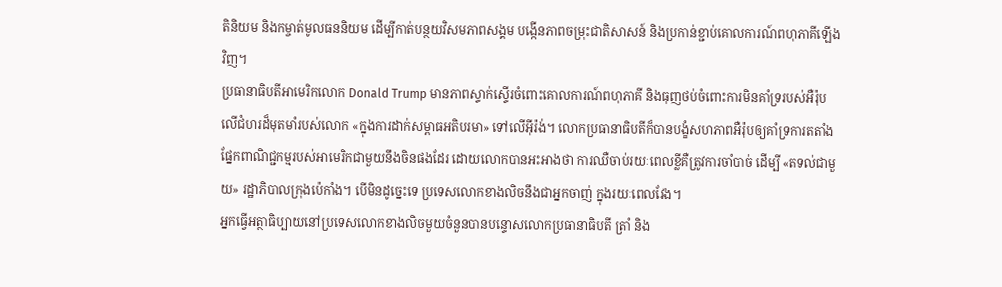តិនិយម និងកម្ចាត់មូលធននិយម ដើម្បីកាត់បន្ថយវិសមភាពសង្គម បង្កើនភាពចម្រុះជាតិសាសន៍ និងប្រកាន់ខ្ជាប់គោលការណ៍ពហុភាគីឡើងវិញ។
ប្រធានាធិបតីអាមេរិកលោក Donald Trump មានភាពស្ទាក់ស្ទើរចំពោះគោលការណ៍ពហុភាគី និងធុញថប់ចំពោះការមិនគាំទ្ររបស់អឺរ៉ុបលើជំហរដ៏មុតមាំរបស់លោក «ក្នុងការដាក់សម្ពាធអតិបរមា» ទៅលើអ៊ីរ៉ង់។ លោកប្រធានាធិបតីក៏បានបង្ខំសហភាពអឺរ៉ុបឲ្យគាំទ្រការតតាំងផ្នែកពាណិជ្ជកម្មរបស់អាមេរិកជាមួយនឹងចិនផងដែរ ដោយលោកបានអះអាងថា ការឈឺចាប់រយៈពេលខ្លីគឺត្រូវការចាំបាច់ ដើម្បី «តទល់ជាមួយ» រដ្ឋាភិបាលក្រុងប៉េកាំង។ បើមិនដូច្នេះទេ ប្រទេសលោកខាងលិចនឹងជាអ្នកចាញ់ ក្នុងរយៈពេលវែង។
អ្នកធ្វើអត្ថាធិប្បាយនៅប្រទេសលោកខាងលិចមួយចំនួនបានបន្ទោសលោកប្រធានាធិបតី ត្រាំ និង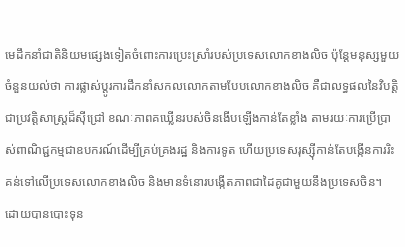មេដឹកនាំជាតិនិយមផ្សេងទៀតចំពោះការប្រេះស្រាំរបស់ប្រទេសលោកខាងលិច ប៉ុន្តែមនុស្សមួយចំនួនយល់ថា ការផ្លាស់ប្តូរការដឹកនាំសកលលោកតាមបែបលោកខាងលិច គឺជាលទ្ធផលនៃវិបត្តិជាប្រវត្តិសាស្រ្តដ៏ស៊ីជ្រៅ ខណៈភាពគឃ្លើនរបស់ចិនងើបឡើងកាន់តែខ្លាំង តាមរយៈការប្រើប្រាស់ពាណិជ្ជកម្មជាឧបករណ៍ដើម្បីគ្រប់គ្រងរដ្ឋ និងការទូត ហើយប្រទេសរុស្ស៊ីកាន់តែបង្កើនការរិះគន់ទៅលើប្រទេសលោកខាងលិច និងមានទំនោរបង្កើតភាពជាដៃគូជាមួយនឹងប្រទេសចិន។
ដោយបានបោះទុន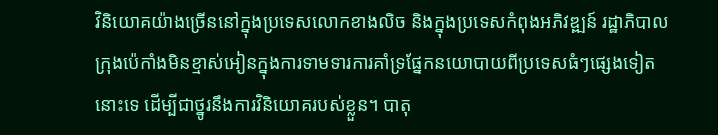វិនិយោគយ៉ាងច្រើននៅក្នុងប្រទេសលោកខាងលិច និងក្នុងប្រទេសកំពុងអភិវឌ្ឍន៍ រដ្ឋាភិបាលក្រុងប៉េកាំងមិនខ្មាស់អៀនក្នុងការទាមទារការគាំទ្រផ្នែកនយោបាយពីប្រទេសធំៗផ្សេងទៀតនោះទេ ដើម្បីជាថ្នូរនឹងការវិនិយោគរបស់ខ្លួន។ បាតុ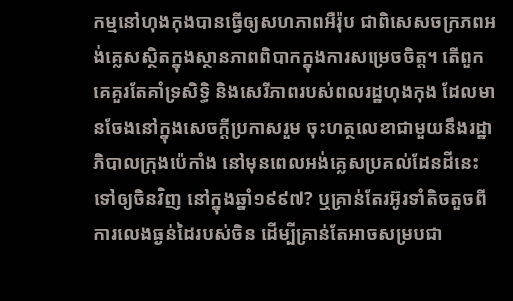កម្មនៅហុងកុងបានធ្វើឲ្យសហភាពអឺរ៉ុប ជាពិសេសចក្រភពអង់គ្លេសស្ថិតក្នុងស្ថានភាពពិបាកក្នុងការសម្រេចចិត្ត។ តើពួកគេគួរតែគាំទ្រសិទ្ធិ និងសេរីភាពរបស់ពលរដ្ឋហុងកុង ដែលមានចែងនៅក្នុងសេចក្តីប្រកាសរួម ចុះហត្ថលេខាជាមួយនឹងរដ្ឋាភិបាលក្រុងប៉េកាំង នៅមុនពេលអង់គ្លេសប្រគល់ដែនដីនេះទៅឲ្យចិនវិញ នៅក្នុងឆ្នាំ១៩៩៧? ឬគ្រាន់តែរអ៊ូរទាំតិចតួចពីការលេងធ្ងន់ដៃរបស់ចិន ដើម្បីគ្រាន់តែអាចសម្របជា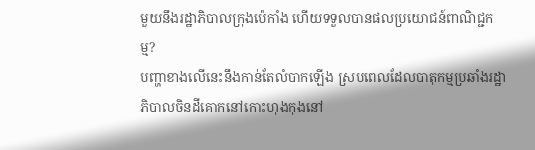មួយនឹងរដ្ឋាភិបាលក្រុងប៉េកាំង ហើយទទួលបានផលប្រយោជន៍ពាណិជ្ជកម្ម?
បញ្ហាខាងលើនេះនឹងកាន់តែលំបាកឡើង ស្របពេលដែលបាតុកម្មប្រឆាំងរដ្ឋាភិបាលចិនដីគោកនៅកោះហុងកុងនៅ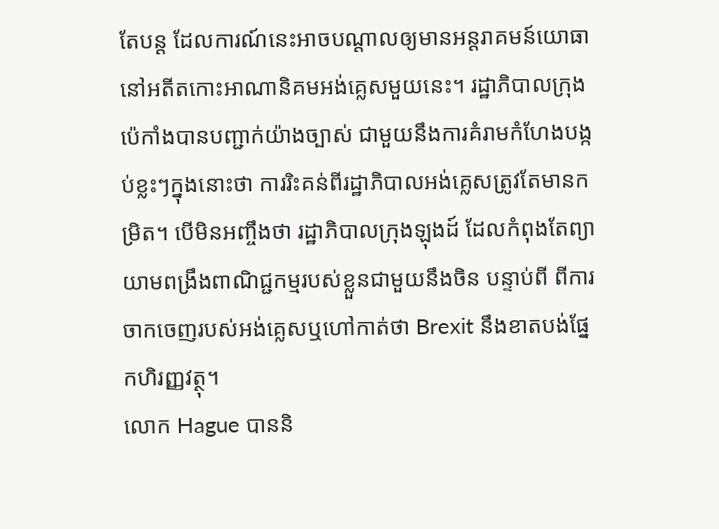តែបន្ត ដែលការណ៍នេះអាចបណ្តាលឲ្យមានអន្តរាគមន៍យោធានៅអតីតកោះអាណានិគមអង់គ្លេសមួយនេះ។ រដ្ឋាភិបាលក្រុងប៉េកាំងបានបញ្ជាក់យ៉ាងច្បាស់ ជាមួយនឹងការគំរាមកំហែងបង្កប់ខ្លះៗក្នុងនោះថា ការរិះគន់ពីរដ្ឋាភិបាលអង់គ្លេសត្រូវតែមានកម្រិត។ បើមិនអញ្ចឹងថា រដ្ឋាភិបាលក្រុងឡុងដ៍ ដែលកំពុងតែព្យាយាមពង្រឹងពាណិជ្ជកម្មរបស់ខ្លួនជាមួយនឹងចិន បន្ទាប់ពី ពីការចាកចេញរបស់អង់គ្លេសឬហៅកាត់ថា Brexit នឹងខាតបង់ផ្នែកហិរញ្ញវត្ថុ។
លោក Hague បាននិ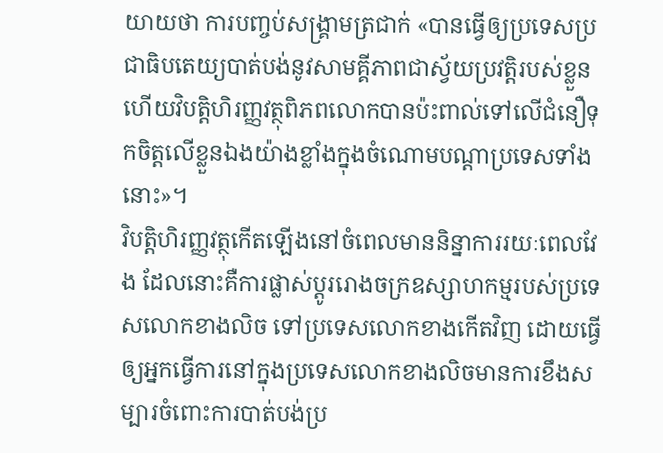យាយថា ការបញ្ចប់សង្គ្រាមត្រជាក់ «បានធ្វើឲ្យប្រទេសប្រជាធិបតេយ្យបាត់បង់នូវសាមគ្គីភាពជាស្វ័យប្រវត្តិរបស់ខ្លួន ហើយវិបត្តិហិរញ្ញវត្ថុពិភពលោកបានប៉ះពាល់ទៅលើជំនឿទុកចិត្តលើខ្លួនឯងយ៉ាងខ្លាំងក្នុងចំណោមបណ្តាប្រទេសទាំងនោះ»។
វិបត្តិហិរញ្ញវត្ថុកើតឡើងនៅចំពេលមាននិន្នាការរយៈពេលវែង ដែលនោះគឺការផ្លាស់ប្តូររោងចក្រឧស្សាហកម្មរបស់ប្រទេសលោកខាងលិច ទៅប្រទេសលោកខាងកើតវិញ ដោយធ្វើឲ្យអ្នកធ្វើការនៅក្នុងប្រទេសលោកខាងលិចមានការខឹងសម្បារចំពោះការបាត់បង់ប្រ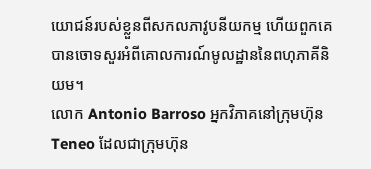យោជន៍របស់ខ្លួនពីសកលភាវូបនីយកម្ម ហើយពួកគេបានចោទសួរអំពីគោលការណ៍មូលដ្ឋាននៃពហុភាគីនិយម។
លោក Antonio Barroso អ្នកវិភាគនៅក្រុមហ៊ុន Teneo ដែលជាក្រុមហ៊ុន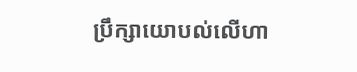ប្រឹក្សាយោបល់លើហា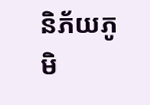និភ័យភូមិ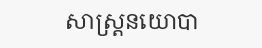សាស្ត្រនយោបា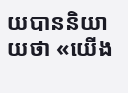យបាននិយាយថា «យើង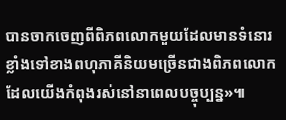បានចាកចេញពីពិភពលោកមួយដែលមានទំនោរខ្លាំងទៅខាងពហុភាគីនិយមច្រើនជាងពិភពលោកដែលយើងកំពុងរស់នៅនាពេលបច្ចុប្បន្ន»៕